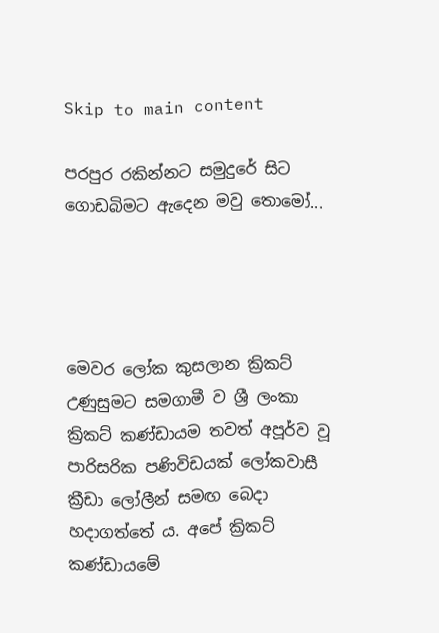Skip to main content

පරපුර රකින්නට සමුදුරේ සිට ගොඩබිමට ඇදෙන මවු තොමෝ...




මෙවර ලෝක කුසලාන ක්‍රිකට්‌ උණුසුමට සමගාමී ව ශ්‍රී ලංකා ක්‍රිකට්‌ කණ්‌ඩායම තවත් අපූර්ව වූ පාරිසරික පණිවිඩයක්‌ ලෝකවාසී ක්‍රීඩා ලෝලීන් සමඟ බෙදා හදාගත්තේ ය. අපේ ක්‍රිකට්‌ කණ්‌ඩායමේ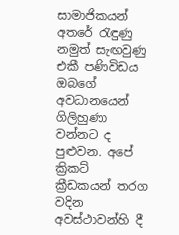සාමාජිකයන් අතරේ රැඳුණු නමුත් සැඟවුණු එකී පණිවිඩය ඔබගේ අවධානයෙන් ගිලිහුණා වන්නට ද පුළුවන. අපේ ක්‍රිකට්‌ ක්‍රීඩකයන් තරග වදින අවස්‌ථාවන්හි දී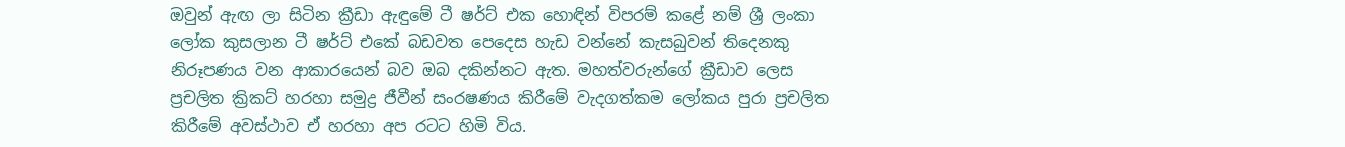ඔවුන් ඇඟ ලා සිටින ක්‍රීඩා ඇඳුමේ ටී ෂර්ට්‌ එක හොඳින් විපරම් කළේ නම් ශ්‍රී ලංකා ලෝක කුසලාන ටී ෂර්ට්‌ එකේ බඩවත පෙදෙස හැඩ වන්නේ කැසබුවන් තිදෙනකු නිරූපණය වන ආකාරයෙන් බව ඔබ දකින්නට ඇත. මහත්වරුන්ගේ ක්‍රීඩාව ලෙස ප්‍රචලිත ක්‍රිකට්‌ හරහා සමුද්‍ර ජීවීන් සංරෂණය කිරීමේ වැදගත්කම ලෝකය පුරා ප්‍රචලිත කිරීමේ අවස්‌ථාව ඒ හරහා අප රටට හිමි විය.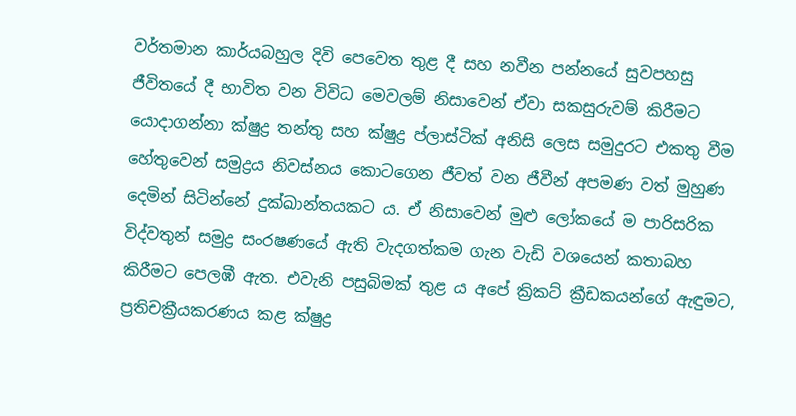වර්තමාන කාර්යබහුල දිවි පෙවෙත තුළ දී සහ නවීන පන්නයේ සුවපහසු ජීවිතයේ දී භාවිත වන විවිධ මෙවලම් නිසාවෙන් ඒවා සකසුරුවම් කිරීමට යොදාගන්නා ක්‌ෂුද්‍ර තන්තු සහ ක්‌ෂුද්‍ර ප්ලාස්‌ටික්‌ අනිසි ලෙස සමුදුරට එකතු වීම හේතුවෙන් සමුද්‍රය නිවස්‌නය කොටගෙන ජීවත් වන ජීවීන් අපමණ වත් මුහුණ දෙමින් සිටින්නේ දුක්‌ඛාන්තයකට ය. ඒ නිසාවෙන් මුළු ලෝකයේ ම පාරිසරික විද්වතුන් සමුද්‍ර සංරෂණයේ ඇති වැදගත්කම ගැන වැඩි වශයෙන් කතාබහ කිරීමට පෙලඹී ඇත. එවැනි පසුබිමක්‌ තුළ ය අපේ ක්‍රිකට්‌ ක්‍රීඩකයන්ගේ ඇඳුමට, ප්‍රතිචක්‍රීයකරණය කළ ක්‌ෂුද්‍ර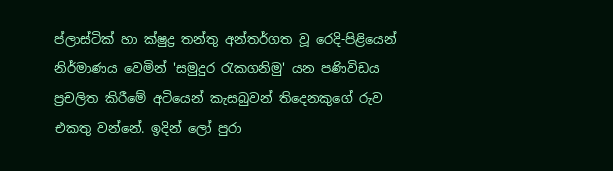ප්ලාස්‌ටික්‌ හා ක්‌ෂුද්‍ර තන්තු අන්තර්ගත වූ රෙදි-පිළියෙන් නිර්මාණය වෙමින් 'සමුදුර රැකගනිමු' යන පණිවිඩය ප්‍රචලිත කිරීමේ අටියෙන් කැසබුවන් තිදෙනකුගේ රුව එකතු වන්නේ. ඉදින් ලෝ පුරා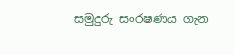සමුදුරු සංරෂණය ගැන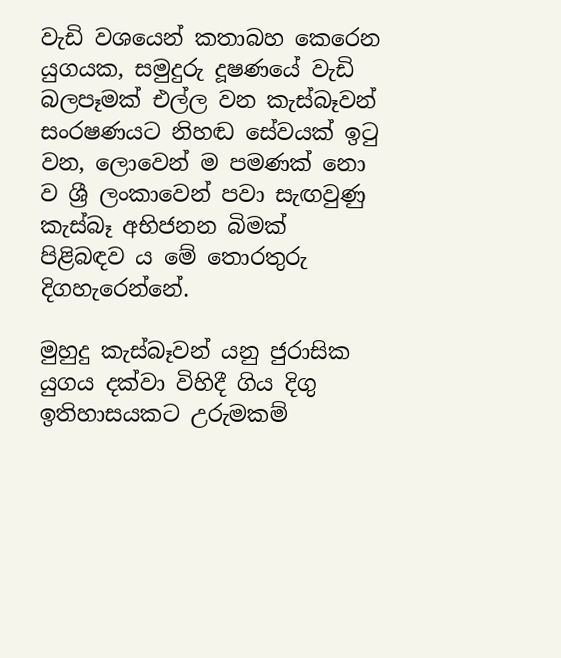වැඩි වශයෙන් කතාබහ කෙරෙන යුගයක, සමුදුරු දූෂණයේ වැඩි බලපෑමක්‌ එල්ල වන කැස්‌බෑවන් සංරෂණයට නිහඬ සේවයක්‌ ඉටු වන, ලොවෙන් ම පමණක්‌ නො ව ශ්‍රී ලංකාවෙන් පවා සැඟවුණු කැස්‌බෑ අභිජනන බිමක්‌ පිළිබඳව ය මේ තොරතුරු දිගහැරෙන්නේ.

මුහුදු කැස්‌බෑවන් යනු ජුරාසික යුගය දක්‌වා විහිදී ගිය දිගු ඉතිහාසයකට උරුමකම්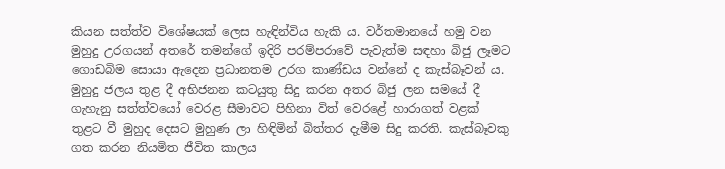කියන සත්ත්ව විශේෂයක්‌ ලෙස හැඳින්විය හැකි ය. වර්තමානයේ හමු වන මුහුදු උරගයන් අතරේ තමන්ගේ ඉදිරි පරම්පරාවේ පැවැත්ම සඳහා බිජු ලෑමට ගොඩබිම සොයා ඇදෙන ප්‍රධානතම උරග කාණ්‌ඩය වන්නේ ද කැස්‌බෑවන් ය. මුහුදු ජලය තුළ දී අභිජනන කටයුතු සිදු කරන අතර බිජු ලන සමයේ දී ගැහැනු සත්ත්වයෝ වෙරළ සීමාවට පිහිනා විත් වෙරළේ හාරාගත් වළක්‌ තුළට වී මුහුද දෙසට මුහුණ ලා හිඳිමින් බිත්තර දැමීම සිදු කරති. කැස්‌බෑවකු ගත කරන නියමිත ජීවිත කාලය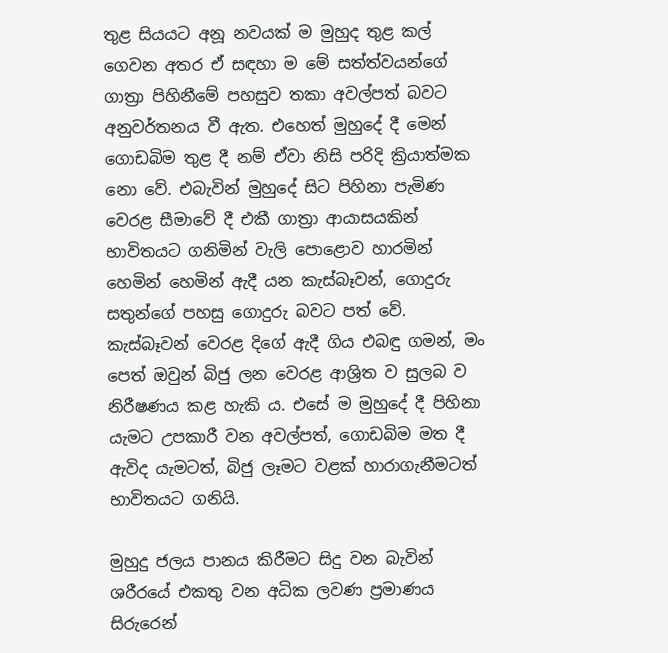තුළ සියයට අනූ නවයක්‌ ම මුහුද තුළ කල් ගෙවන අතර ඒ සඳහා ම මේ සත්ත්වයන්ගේ ගාත්‍රා පිහිනීමේ පහසුව තකා අවල්පත් බවට අනුවර්තනය වී ඇත. එහෙත් මුහුදේ දී මෙන් ගොඩබිම තුළ දී නම් ඒවා නිසි පරිදි ක්‍රියාත්මක නො වේ. එබැවින් මුහුදේ සිට පිහිනා පැමිණ වෙරළ සීමාවේ දී එකී ගාත්‍රා ආයාසයකින් භාවිතයට ගනිමින් වැලි පොළොව හාරමින් හෙමින් හෙමින් ඇදී යන කැස්‌බෑවන්, ගොදුරු සතුන්ගේ පහසු ගොදුරු බවට පත් වේ. කැස්‌බෑවන් වෙරළ දිගේ ඇදී ගිය එබඳු ගමන්, මං පෙත් ඔවුන් බිජු ලන වෙරළ ආශ්‍රිත ව සුලබ ව නිරීෂණය කළ හැකි ය. එසේ ම මුහුදේ දී පිහිනා යැමට උපකාරී වන අවල්පත්, ගොඩබිම මත දී ඇවිද යැමටත්, බිජු ලෑමට වළක්‌ හාරාගැනීමටත් භාවිතයට ගනියි.

මුහුදු ජලය පානය කිරීමට සිදු වන බැවින් ශරීරයේ එකතු වන අධික ලවණ ප්‍රමාණය සිරුරෙන්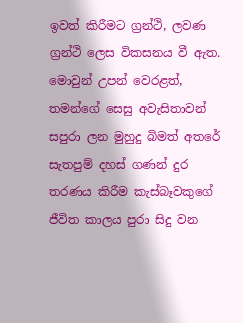ඉවත් කිරීමට ග්‍රන්ථි, ලවණ ග්‍රන්ථි ලෙස විකසනය වී ඇත. මොවුන් උපන් වෙරළත්, තමන්ගේ සෙසු අවැසිතාවන් සපුරා ලන මුහුදු බිමත් අතරේ සැතපුම් දහස්‌ ගණන් දුර තරණය කිරීම කැස්‌බෑවකුගේ ජීවිත කාලය පුරා සිදු වන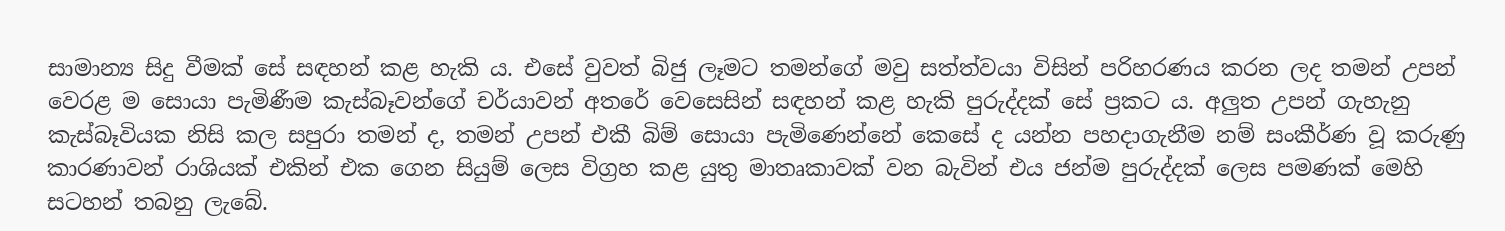සාමාන්‍ය සිදු වීමක්‌ සේ සඳහන් කළ හැකි ය. එසේ වුවත් බිජු ලෑමට තමන්ගේ මවු සත්ත්වයා විසින් පරිහරණය කරන ලද තමන් උපන් වෙරළ ම සොයා පැමිණීම කැස්‌බෑවන්ගේ චර්යාවන් අතරේ වෙසෙසින් සඳහන් කළ හැකි පුරුද්දක්‌ සේ ප්‍රකට ය. අලුත උපන් ගැහැනු කැස්‌බෑවියක නිසි කල සපුරා තමන් ද, තමන් උපන් එකී බිම් සොයා පැමිණෙන්නේ කෙසේ ද යන්න පහදාගැනීම නම් සංකීර්ණ වූ කරුණු කාරණාවන් රාශියක්‌ එකින් එක ගෙන සියුම් ලෙස විග්‍රහ කළ යුතු මාතෘකාවක්‌ වන බැවින් එය ජන්ම පුරුද්දක්‌ ලෙස පමණක්‌ මෙහි සටහන් තබනු ලැබේ.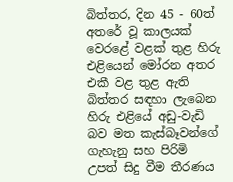බිත්තර, දින 45 - 60ත් අතරේ වූ කාලයක්‌ වෙරළේ වළක්‌ තුළ හිරු එළියෙන් මෝරන අතර එකී වළ තුළ ඇති බිත්තර සඳහා ලැබෙන හිරු එළියේ අඩු-වැඩි බව මත කැස්‌බෑවන්ගේ ගැහැනු සහ පිරිමි උපත් සිදු වීම තීරණය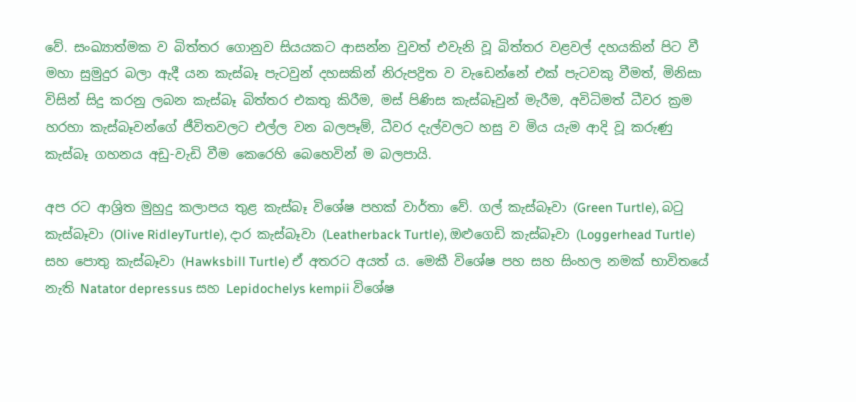වේ. සංඛ්‍යාත්මක ව බිත්තර ගොනුව සියයකට ආසන්න වුවත් එවැනි වූ බිත්තර වළවල් දහයකින් පිට වී මහා සුමුදුර බලා ඇදී යන කැස්‌බෑ පැටවුන් දහසකින් නිරුපද්‍රිත ව වැඩෙන්නේ එක්‌ පැටවකු වීමත්, මිනිසා විසින් සිදු කරනු ලබන කැස්‌බෑ බිත්තර එකතු කිරීම, මස්‌ පිණිස කැස්‌බෑවුන් මැරීම, අවිධිමත් ධීවර ක්‍රම හරහා කැස්‌බෑවන්ගේ ජීවිතවලට එල්ල වන බලපෑම්, ධීවර දැල්වලට හසු ව මිය යැම ආදි වූ කරුණු කැස්‌බෑ ගහනය අඩු-වැඩි වීම කෙරෙහි බෙහෙවින් ම බලපායි.

අප රට ආශ්‍රිත මුහුදු කලාපය තුළ කැස්‌බෑ විශේෂ පහක්‌ වාර්තා වේ. ගල් කැස්‌බෑවා (Green Turtle), බටු කැස්‌බෑවා (Olive RidleyTurtle), දාර කැස්‌බෑවා (Leatherback Turtle), ඔළුගෙඩි කැස්‌බෑවා (Loggerhead Turtle) සහ පොතු කැස්‌බෑවා (Hawksbill Turtle) ඒ අතරට අයත් ය. මෙකී විශේෂ පහ සහ සිංහල නමක්‌ භාවිතයේ නැති Natator depressus සහ Lepidochelys kempii විශේෂ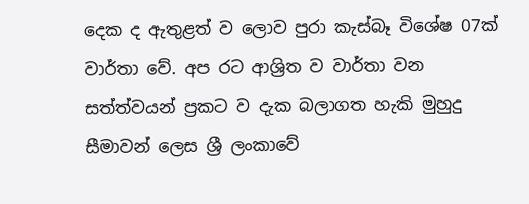දෙක ද ඇතුළත් ව ලොව පුරා කැස්‌බෑ විශේෂ 07ක්‌ වාර්තා වේ. අප රට ආශ්‍රිත ව වාර්තා වන සත්ත්වයන් ප්‍රකට ව දැක බලාගත හැකි මුහුදු සීමාවන් ලෙස ශ්‍රී ලංකාවේ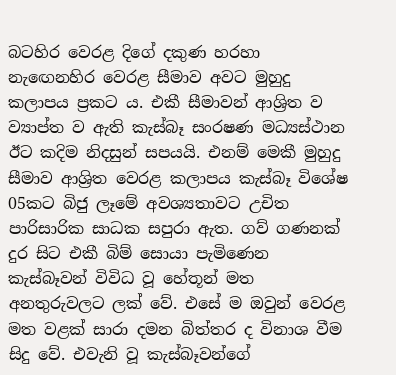බටහිර වෙරළ දිගේ දකුණ හරහා නැඟෙනහිර වෙරළ සීමාව අවට මුහුදු කලාපය ප්‍රකට ය. එකී සීමාවන් ආශ්‍රිත ව ව්‍යාප්ත ව ඇති කැස්‌බෑ සංරෂණ මධ්‍යස්‌ථාන ඊට කදිම නිදසුන් සපයයි. එනම් මෙකී මුහුදු සීමාව ආශ්‍රිත වෙරළ කලාපය කැස්‌බෑ විශේෂ 05කට බිජු ලෑමේ අවශ්‍යතාවට උචිත පාරිසාරික සාධක සපුරා ඇත. ගව් ගණනක්‌ දුර සිට එකී බිම් සොයා පැමිණෙන කැස්‌බෑවන් විවිධ වූ හේතූන් මත අනතුරුවලට ලක්‌ වේ. එසේ ම ඔවුන් වෙරළ මත වළක්‌ සාරා දමන බිත්තර ද විනාශ වීම සිදු වේ. එවැනි වූ කැස්‌බෑවන්ගේ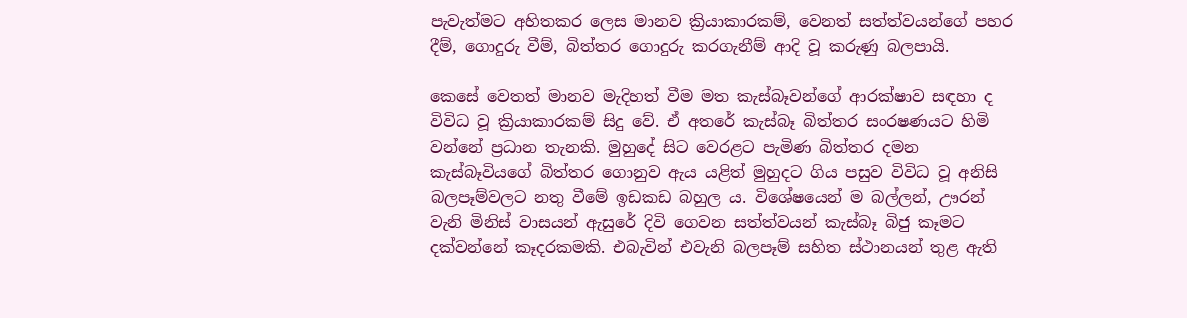පැවැත්මට අහිතකර ලෙස මානව ක්‍රියාකාරකම්, වෙනත් සත්ත්වයන්ගේ පහර දීම්, ගොදුරු වීම්, බිත්තර ගොදුරු කරගැනීම් ආදි වූ කරුණු බලපායි.

කෙසේ වෙතත් මානව මැදිහත් වීම මත කැස්‌බෑවන්ගේ ආරක්ෂාව සඳහා ද විවිධ වූ ක්‍රියාකාරකම් සිදු වේ. ඒ අතරේ කැස්‌බෑ බිත්තර සංරෂණයට හිමි වන්නේ ප්‍රධාන තැනකි. මුහුදේ සිට වෙරළට පැමිණ බිත්තර දමන කැස්‌බෑවියගේ බිත්තර ගොනුව ඇය යළිත් මුහුදට ගිය පසුව විවිධ වූ අනිසි බලපෑම්වලට නතු වීමේ ඉඩකඩ බහුල ය. විශේෂයෙන් ම බල්ලන්, ඌරන් වැනි මිනිස්‌ වාසයන් ඇසුරේ දිවි ගෙවන සත්ත්වයන් කැස්‌බෑ බිජු කෑමට දක්‌වන්නේ කෑදරකමකි. එබැවින් එවැනි බලපෑම් සහිත ස්‌ථානයන් තුළ ඇති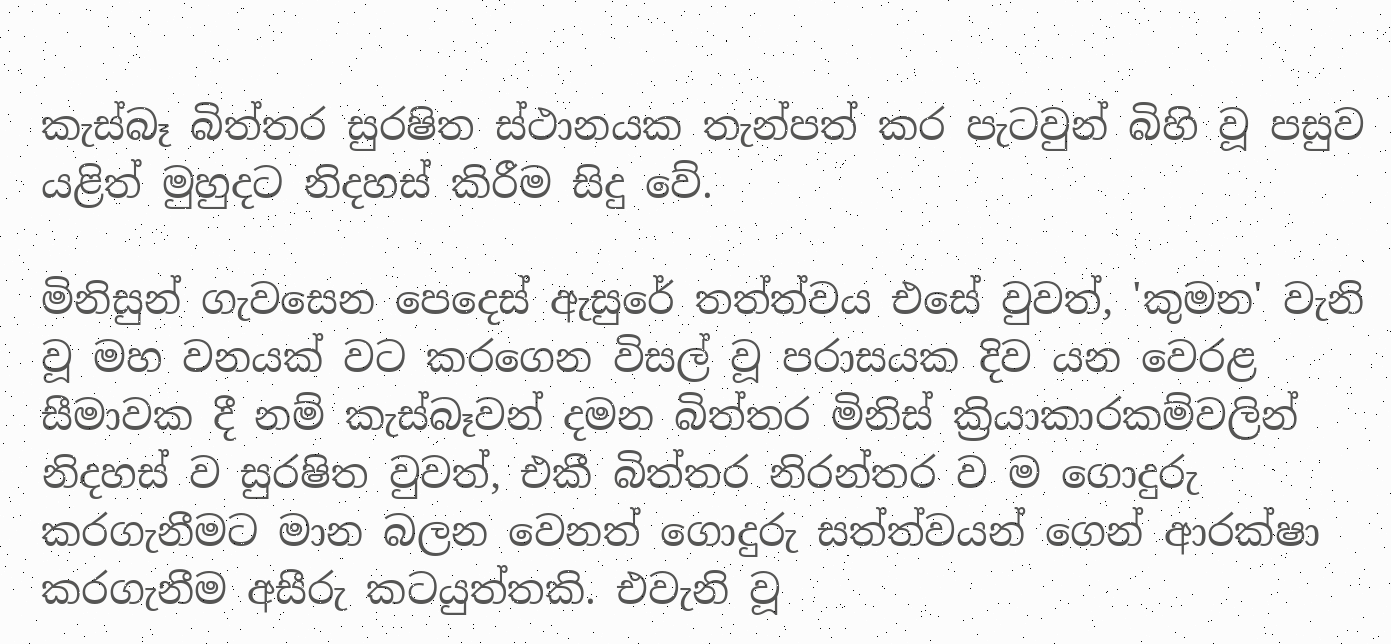කැස්‌බෑ බිත්තර සුරෂිත ස්‌ථානයක තැන්පත් කර පැටවුන් බිහි වූ පසුව යළිත් මුහුදට නිදහස්‌ කිරීම සිදු වේ.

මිනිසුන් ගැවසෙන පෙදෙස්‌ ඇසුරේ තත්ත්වය එසේ වුවත්, 'කුමන' වැනි වූ මහ වනයක්‌ වට කරගෙන විසල් වූ පරාසයක දිව යන වෙරළ සීමාවක දී නම් කැස්‌බෑවන් දමන බිත්තර මිනිස්‌ ක්‍රියාකාරකම්වලින් නිදහස්‌ ව සුරෂිත වුවත්, එකී බිත්තර නිරන්තර ව ම ගොදුරු කරගැනීමට මාන බලන වෙනත් ගොදුරු සත්ත්වයන් ගෙන් ආරක්ෂා කරගැනීම අසීරු කටයුත්තකි. එවැනි වූ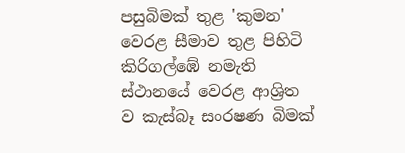පසුබිමක්‌ තුළ 'කුමන' වෙරළ සීමාව තුළ පිහිටි කිරිගල්ඹේ නමැති ස්‌ථානයේ වෙරළ ආශ්‍රිත ව කැස්‌බෑ සංරෂණ බිමක්‌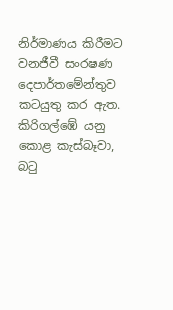නිර්මාණය කිරීමට වනජීවී සංරෂණ දෙපාර්තමේන්තුව කටයුතු කර ඇත. කිරිගල්ඹේ යනු කොළ කැස්‌බෑවා, බටු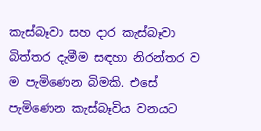කැස්‌බෑවා සහ දාර කැස්‌බෑවා බිත්තර දැමීම සඳහා නිරන්තර ව ම පැමිණෙන බිමකි. එසේ පැමිණෙන කැස්‌බෑවිය වනයට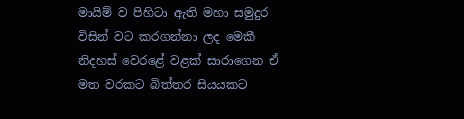මායිම් ව පිහිටා ඇති මහා සමුදුර විසින් වට කරගන්නා ලද මෙකී නිදහස්‌ වෙරළේ වළක්‌ සාරාගෙන ඒ මත වරකට බිත්තර සියයකට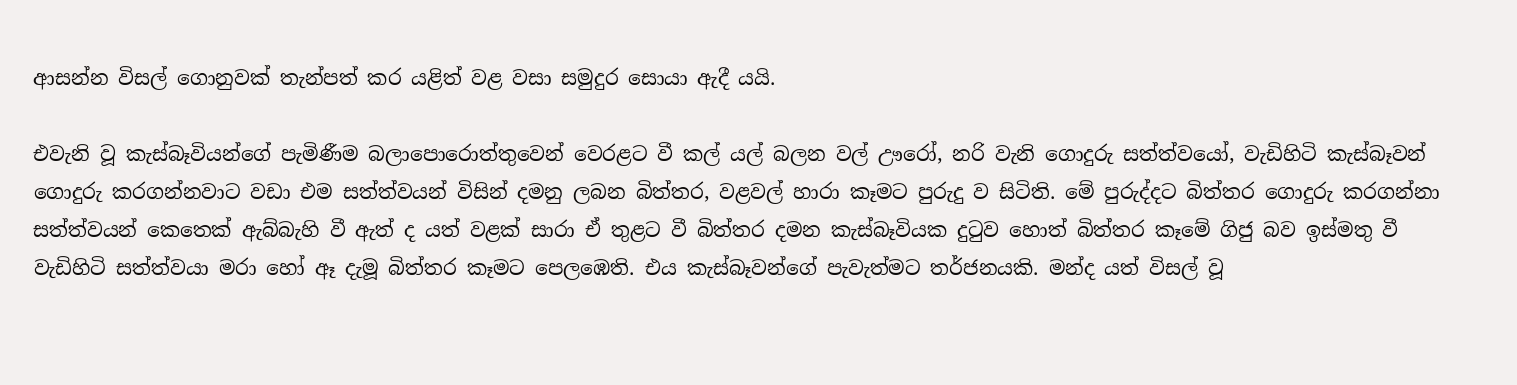ආසන්න විසල් ගොනුවක්‌ තැන්පත් කර යළිත් වළ වසා සමුදුර සොයා ඇදී යයි.

එවැනි වූ කැස්‌බෑවියන්ගේ පැමිණීම බලාපොරොත්තුවෙන් වෙරළට වී කල් යල් බලන වල් ඌරෝ, නරි වැනි ගොදුරු සත්ත්වයෝ, වැඩිහිටි කැස්‌බෑවන් ගොදුරු කරගන්නවාට වඩා එම සත්ත්වයන් විසින් දමනු ලබන බිත්තර, වළවල් හාරා කෑමට පුරුදු ව සිටිති. මේ පුරුද්දට බිත්තර ගොදුරු කරගන්නා සත්ත්වයන් කෙතෙක්‌ ඇබ්බැහි වී ඇත් ද යත් වළක්‌ සාරා ඒ තුළට වී බිත්තර දමන කැස්‌බෑවියක දුටුව හොත් බිත්තර කෑමේ ගිජු බව ඉස්‌මතු වී වැඩිහිටි සත්ත්වයා මරා හෝ ඈ දැමූ බිත්තර කෑමට පෙලඹෙති. එය කැස්‌බෑවන්ගේ පැවැත්මට තර්ජනයකි. මන්ද යත් විසල් වූ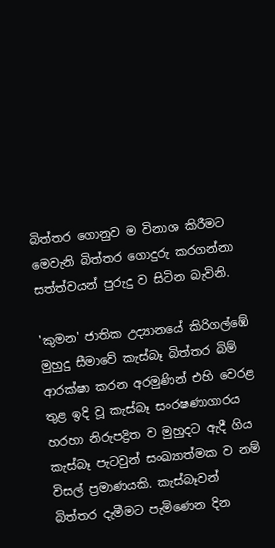බිත්තර ගොනුව ම විනාශ කිරීමට මෙවැනි බිත්තර ගොදුරු කරගන්නා සත්ත්වයන් පුරුදු ව සිටින බැවිනි.

'කුමන' ජාතික උද්‍යානයේ කිරිගල්ඹේ මුහුදු සීමාවේ කැස්‌බෑ බිත්තර බිම් ආරක්ෂා කරන අරමුණින් එහි වෙරළ තුළ ඉදි වූ කැස්‌බෑ සංරෂණාගාරය හරහා නිරුපද්‍රිත ව මුහුදට ඇදී ගිය කැස්‌බෑ පැටවුන් සංඛ්‍යාත්මක ව නම් විසල් ප්‍රමාණයකි. කැස්‌බෑවන් බිත්තර දැමීමට පැමිණෙන දින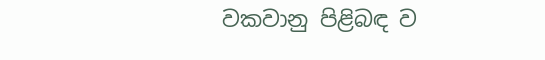වකවානු පිළිබඳ ව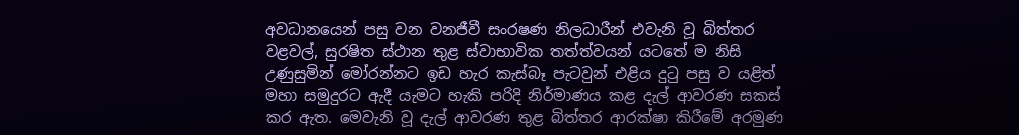අවධානයෙන් පසු වන වනජීවී සංරෂණ නිලධාරීන් එවැනි වූ බිත්තර වළවල්, සුරෂිත ස්‌ථාන තුළ ස්‌වාභාවික තත්ත්වයන් යටතේ ම නිසි උණුසුමින් මෝරන්නට ඉඩ හැර කැස්‌බෑ පැටවුන් එළිය දුටු පසු ව යළිත් මහා සමුදුරට ඇදී යැමට හැකි පරිදි නිර්මාණය කළ දැල් ආවරණ සකස්‌ කර ඇත. මෙවැනි වූ දැල් ආවරණ තුළ බිත්තර ආරක්ෂා කිරීමේ අරමුණ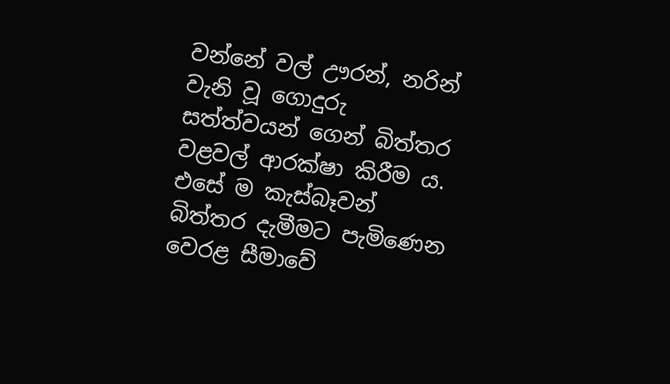වන්නේ වල් ඌරන්, නරින් වැනි වූ ගොදුරු සත්ත්වයන් ගෙන් බිත්තර වළවල් ආරක්ෂා කිරීම ය. එසේ ම කැස්‌බෑවන් බිත්තර දැමීමට පැමිණෙන වෙරළ සීමාවේ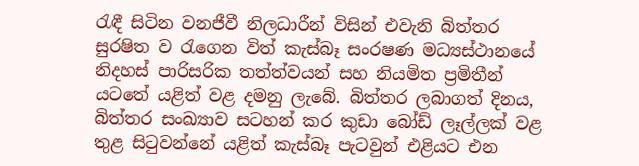රැඳී සිටින වනජීවී නිලධාරීන් විසින් එවැනි බිත්තර සුරෂිත ව රැගෙන විත් කැස්‌බෑ සංරෂණ මධ්‍යස්‌ථානයේ නිදහස්‌ පාරිසරික තත්ත්වයන් සහ නියමිත ප්‍රමිතීන් යටතේ යළිත් වළ දමනු ලැබේ. බිත්තර ලබාගත් දිනය, බිත්තර සංඛ්‍යාව සටහන් කර කුඩා බෝඩ් ලෑල්ලක්‌ වළ තුළ සිටුවන්නේ යළිත් කැස්‌බෑ පැටවුන් එළියට එන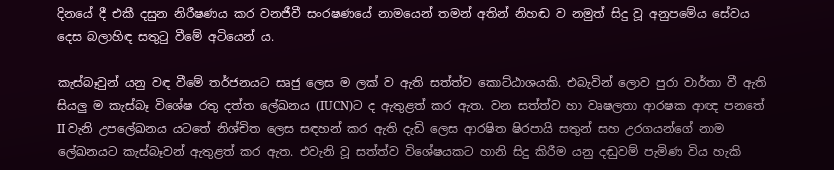දිනයේ දී එකී දසුන නිරීෂණය කර වනජීවී සංරෂණයේ නාමයෙන් තමන් අතින් නිහඬ ව නමුත් සිදු වූ අනුපමේය සේවය දෙස බලාහිඳ සතුටු වීමේ අටියෙන් ය.

කැස්‌බෑවුන් යනු වඳ වීමේ තර්ජනයට සෘජු ලෙස ම ලක්‌ ව ඇති සත්ත්ව කොට්‌ඨාශයකි. එබැවින් ලොව පුරා වාර්තා වී ඇති සියලු ම කැස්‌බෑ විශේෂ රතු දත්ත ලේඛනය (IUCN)ට ද ඇතුළත් කර ඇත. වන සත්ත්ව හා වෘෂලතා ආරෂක ආඥ පනතේ II වැනි උපලේඛනය යටතේ නිශ්චිත ලෙස සඳහන් කර ඇති දැඩි ලෙස ආරෂිත ෂිරපායි සතුන් සහ උරගයන්ගේ නාම ලේඛනයට කැස්‌බෑවන් ඇතුළත් කර ඇත. එවැනි වූ සත්ත්ව විශේෂයකට හානි සිදු කිරීම යනු දඬුවම් පැමිණ විය හැකි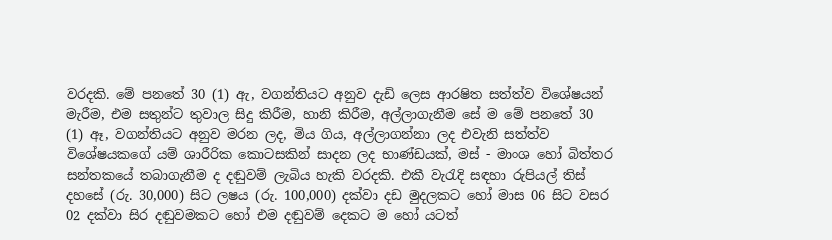වරදකි. මේ පනතේ 30 (1) ඇ, වගන්තියට අනුව දැඩි ලෙස ආරෂිත සත්ත්ව විශේෂයන් මැරීම, එම සතුන්ට තුවාල සිදු කිරීම, හානි කිරීම, අල්ලාගැනීම සේ ම මේ පනතේ 30 (1) ඈ, වගන්තියට අනුව මරන ලද, මිය ගිය, අල්ලාගන්නා ලද එවැනි සත්ත්ව විශේෂයකගේ යම් ශාරීරික කොටසකින් සාදන ලද භාණ්‌ඩයක්‌, මස්‌ - මාංශ හෝ බිත්තර සන්තකයේ තබාගැනීම ද දඬුවම් ලැබිය හැකි වරදකි. එකී වැරැදි සඳහා රුපියල් තිස්‌ දහසේ (රු. 30,000) සිට ලෂය (රු. 100,000) දක්‌වා දඩ මුදලකට හෝ මාස 06 සිට වසර 02 දක්‌වා සිර දඬුවමකට හෝ එම දඬුවම් දෙකට ම හෝ යටත්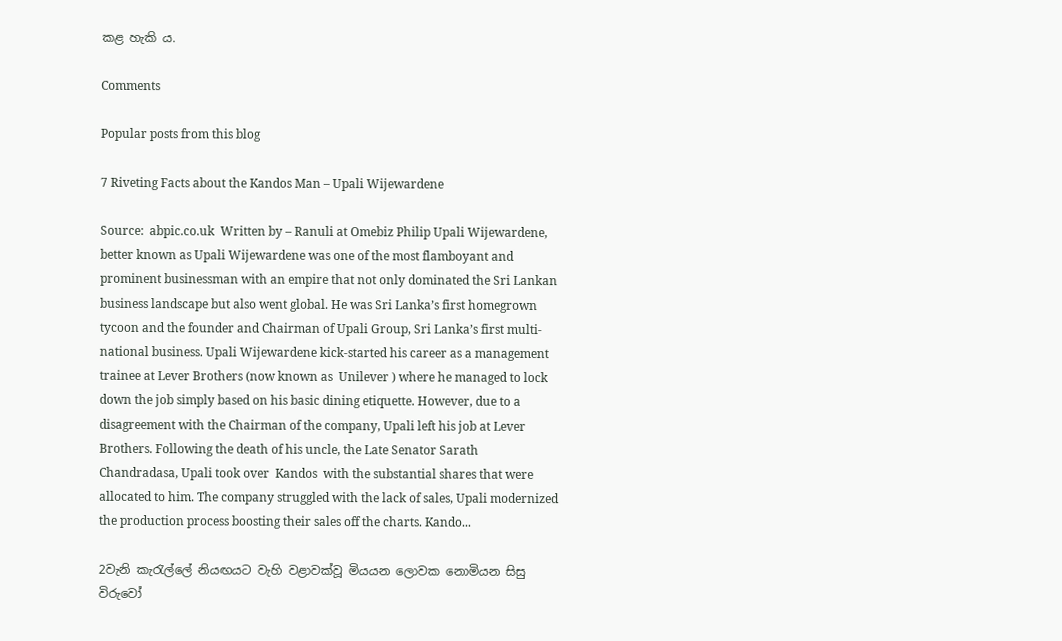කළ හැකි ය.

Comments

Popular posts from this blog

7 Riveting Facts about the Kandos Man – Upali Wijewardene

Source:  abpic.co.uk  Written by – Ranuli at Omebiz Philip Upali Wijewardene, better known as Upali Wijewardene was one of the most flamboyant and prominent businessman with an empire that not only dominated the Sri Lankan business landscape but also went global. He was Sri Lanka’s first homegrown tycoon and the founder and Chairman of Upali Group, Sri Lanka’s first multi-national business. Upali Wijewardene kick-started his career as a management trainee at Lever Brothers (now known as  Unilever ) where he managed to lock down the job simply based on his basic dining etiquette. However, due to a disagreement with the Chairman of the company, Upali left his job at Lever Brothers. Following the death of his uncle, the Late Senator Sarath Chandradasa, Upali took over  Kandos  with the substantial shares that were allocated to him. The company struggled with the lack of sales, Upali modernized the production process boosting their sales off the charts. Kando...

2වැනි කැරැල්ලේ නියඟයට වැහි වළාවක්වූ මියයන ලොවක නොමියන සිසු විරුවෝ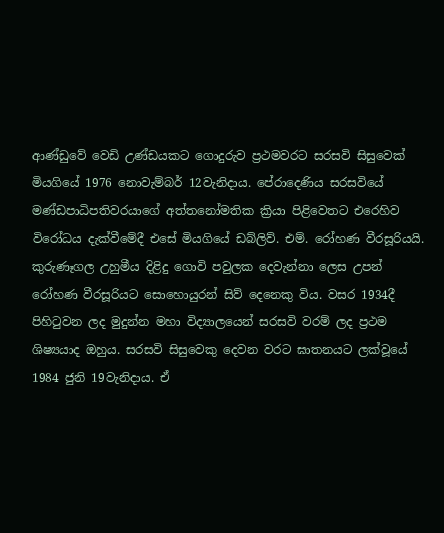ආණ්ඩුවේ වෙඩි උණ්ඩයකට ගොදුරුව ප්‍රථමවරට සරසවි සිසුවෙක් මියගියේ 1976 නොවැම්බර් 12වැනිදාය. පේරාදෙණිය සරසවියේ මණ්ඩපාධිපතිවරයාගේ අත්තනෝමතික ක්‍රියා පිළිවෙතට එරෙහිව විරෝධය දැක්වීමේදී එසේ මියගියේ ඩබ්ලිව්. එම්. රෝහණ වීරසූරියයි. කුරුණෑගල උහුමීය දිළිදු ගොවි පවුලක දෙවැන්නා ලෙස උපන් රෝහණ වීරසූරියට සොහොයුරන් සිව් දෙනෙකු විය. වසර 1934දී පිහිටුවන ලද මුදුන්න මහා විද්‍යාලයෙන් සරසවි වරම් ලද ප්‍රථම ශිෂ්‍යයාද ඔහුය. සරසවි සිසුවෙකු දෙවන වරට ඝාතනයට ලක්වූයේ 1984 ජුනි 19වැනිදාය. ඒ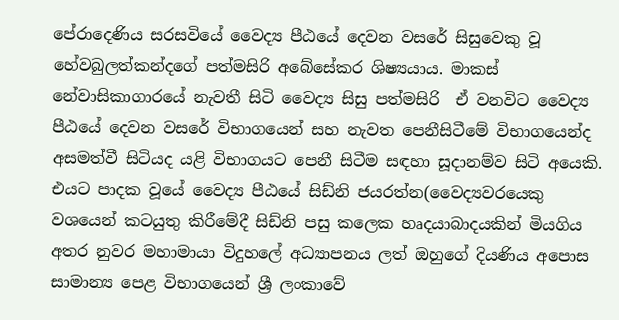පේරාදෙණිය සරසවියේ වෛද්‍ය පීඨයේ දෙවන වසරේ සිසුවෙකු වූ හේවබුලත්කන්දගේ පත්මසිරි අබේසේකර ශිෂ්‍යයාය. මාකස් නේවාසිකාගාරයේ නැවතී සිටි වෛද්‍ය සිසු පත්මසිරි  ඒ වනවිට වෛද්‍ය පීඨයේ දෙවන වසරේ විභාගයෙන් සහ නැවත පෙනීසිටීමේ විභාගයෙන්ද අසමත්වී සිටියද යළි විභාගයට පෙනී සිටීම සඳහා සූදානම්ව සිටි අයෙකි.  එයට පාදක වූයේ වෛද්‍ය පීඨයේ සිඩ්නි ජයරත්න(වෛද්‍යවරයෙකු වශයෙන් කටයුතු කිරීමේදී සිඩ්නි පසු කලෙක හෘදයාබාදයකින් මියගිය අතර නුවර මහාමායා විදුහලේ අධ්‍යාපනය ලත් ඔහුගේ දියණිය අපොස සාමාන්‍ය පෙළ විභාගයෙන් ශ්‍රී ලංකාවේ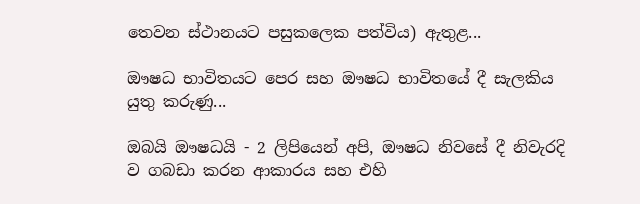තෙවන ස්ථානයට පසුකලෙක පත්විය) ඇතුළ...

ඖෂධ භාවිතයට පෙර සහ ඖෂධ භාවිතයේ දී සැලකිය යුතු කරුණු...

ඔබයි ඖෂධයි - 2 ලිපියෙන් අපි, ඖෂධ නිවසේ දී නිවැරදි ව ගබඩා කරන ආකාරය සහ එහි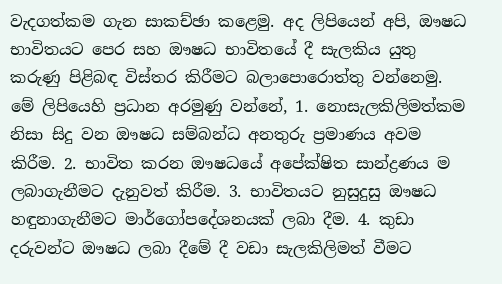වැදගත්කම ගැන සාකච්ඡා කළෙමු. අද ලිපියෙන් අපි, ඖෂධ භාවිතයට පෙර සහ ඖෂධ භාවිතයේ දී සැලකිය යුතු කරුණු පිළිබඳ විස්‌තර කිරීමට බලාපොරොත්තු වන්නෙමු. මේ ලිපියෙහි ප්‍රධාන අරමුණු වන්නේ, 1. නොසැලකිලිමත්කම නිසා සිදු වන ඖෂධ සම්බන්ධ අනතුරු ප්‍රමාණය අවම කිරීම. 2. භාවිත කරන ඖෂධයේ අපේක්ෂිත සාන්ද්‍රණය ම ලබාගැනීමට දැනුවත් කිරීම. 3. භාවිතයට නුසුදුසු ඖෂධ හඳුනාගැනීමට මාර්ගෝපදේශනයක්‌ ලබා දීම. 4. කුඩා දරුවන්ට ඖෂධ ලබා දීමේ දී වඩා සැලකිලිමත් වීමට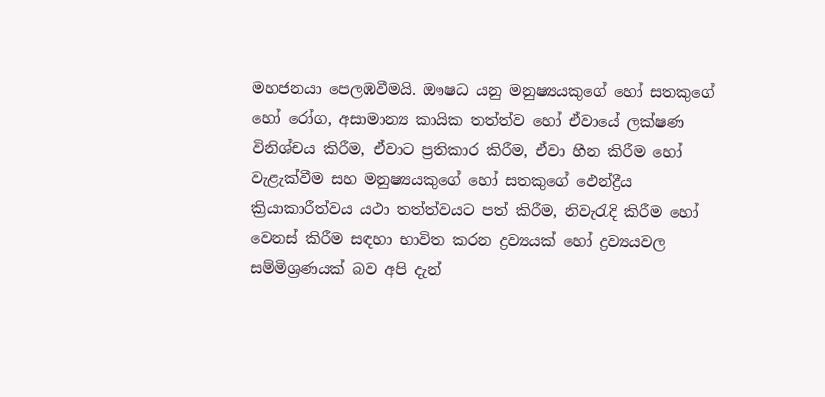මහජනයා පෙලඹවීමයි. ඖෂධ යනු මනුෂ්‍යයකුගේ හෝ සතකුගේ හෝ රෝග, අසාමාන්‍ය කායික තත්ත්ව හෝ ඒවායේ ලක්ෂණ විනිශ්චය කිරීම, ඒවාට ප්‍රතිකාර කිරීම, ඒවා හීන කිරීම හෝ වැළැක්‌වීම සහ මනුෂ්‍යයකුගේ හෝ සතකුගේ ඵෙන්ද්‍රීය ක්‍රියාකාරීත්වය යථා තත්ත්වයට පත් කිරීම, නිවැරැදි කිරීම හෝ වෙනස්‌ කිරීම සඳහා භාවිත කරන ද්‍රව්‍යයක්‌ හෝ ද්‍රව්‍යයවල සම්මිශ්‍රණයක්‌ බව අපි දැන්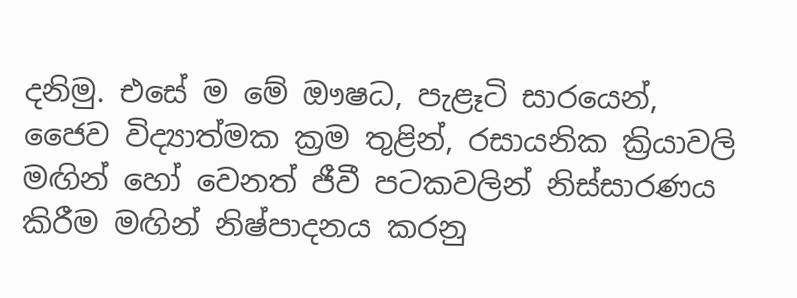දනිමු. එසේ ම මේ ඖෂධ, පැළෑටි සාරයෙන්, ජෛව විද්‍යාත්මක ක්‍රම තුළින්, රසායනික ක්‍රියාවලි මඟින් හෝ වෙනත් ජීවී පටකවලින් නිස්‌සාරණය කිරීම මඟින් නිෂ්පාදනය කරනු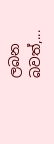ලබන බවත්,...